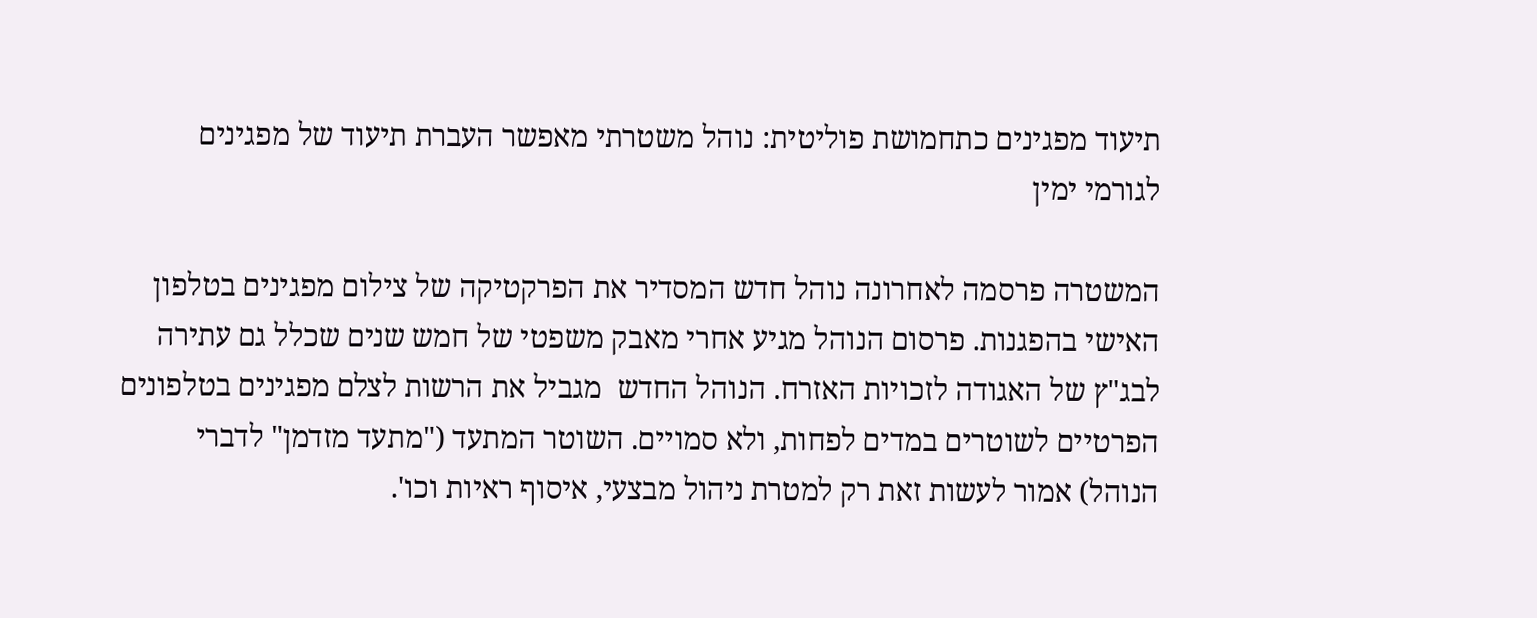תיעוד מפגינים כתחמושת פוליטית: נוהל משטרתי מאפשר העברת תיעוד של מפגינים לגורמי ימין

המשטרה פרסמה לאחרונה נוהל חדש המסדיר את הפרקטיקה של צילום מפגינים בטלפון האישי בהפגנות. פרסום הנוהל מגיע אחרי מאבק משפטי של חמש שנים שכלל גם עתירה לבג"ץ של האגודה לזכויות האזרח. הנוהל החדש  מגביל את הרשות לצלם מפגינים בטלפונים הפרטיים לשוטרים במדים לפחות, ולא סמויים. השוטר המתעד ("מתעד מזדמן" לדברי הנוהל) אמור לעשות זאת רק למטרת ניהול מבצעי, איסוף ראיות וכו'.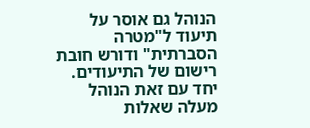הנוהל גם אוסר על תיעוד ל"מטרה הסברתית" ודורש חובת רישום של התיעודים. יחד עם זאת הנוהל מעלה שאלות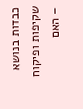כבדות בנושא שקיפות ופיקוח – האם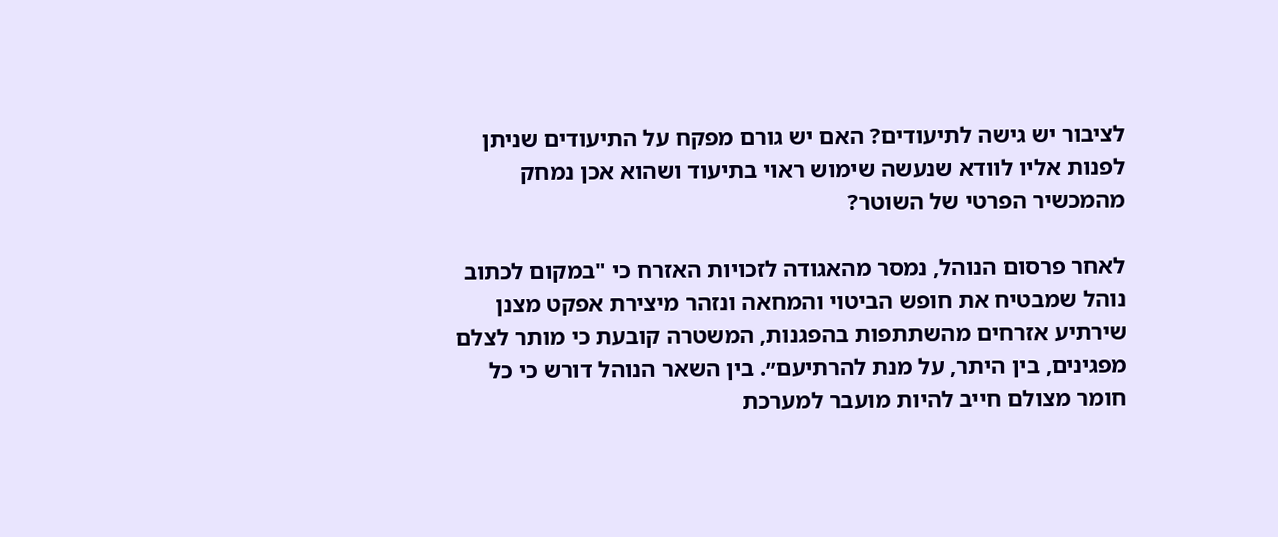לציבור יש גישה לתיעודים? האם יש גורם מפקח על התיעודים שניתן לפנות אליו לוודא שנעשה שימוש ראוי בתיעוד ושהוא אכן נמחק מהמכשיר הפרטי של השוטר?

לאחר פרסום הנוהל, נמסר מהאגודה לזכויות האזרח כי "במקום לכתוב נוהל שמבטיח את חופש הביטוי והמחאה ונזהר מיצירת אפקט מצנן שירתיע אזרחים מהשתתפות בהפגנות, המשטרה קובעת כי מותר לצלם מפגינים, בין היתר, על מנת להרתיעם״. בין השאר הנוהל דורש כי כל חומר מצולם חייב להיות מועבר למערכת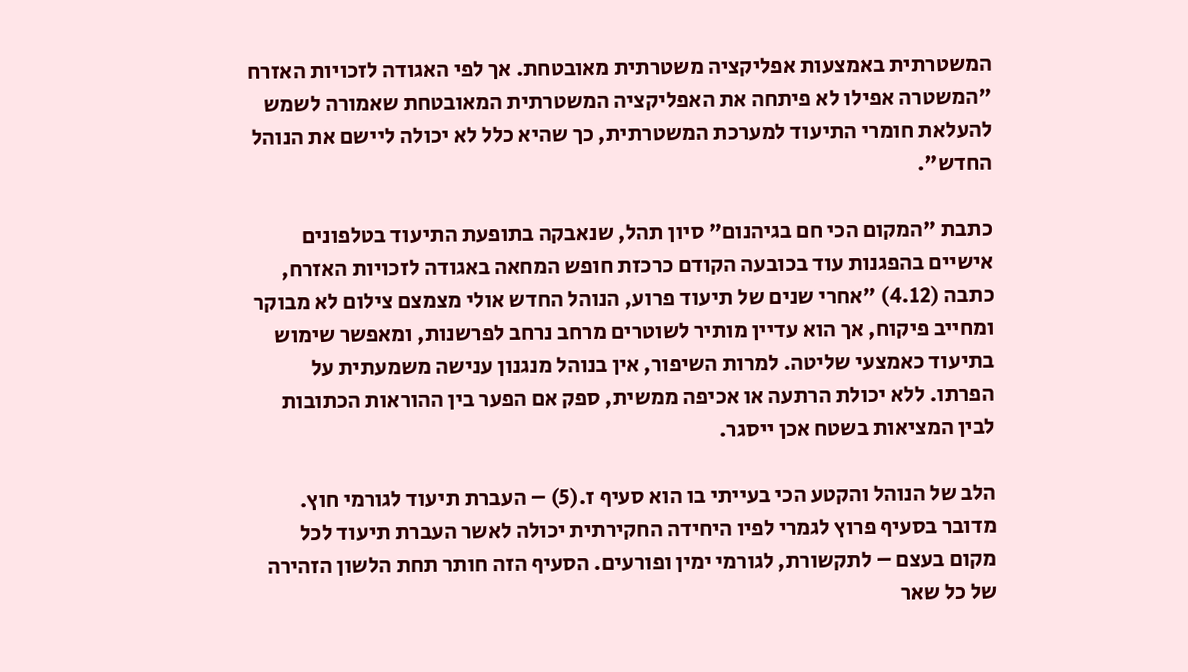המשטרתית באמצעות אפליקציה משטרתית מאובטחת. אך לפי האגודה לזכויות האזרח "המשטרה אפילו לא פיתחה את האפליקציה המשטרתית המאובטחת שאמורה לשמש להעלאת חומרי התיעוד למערכת המשטרתית, כך שהיא כלל לא יכולה ליישם את הנוהל החדש".

כתבת "המקום הכי חם בגיהנום" סיון תהל, שנאבקה בתופעת התיעוד בטלפונים אישיים בהפגנות עוד בכובעה הקודם כרכזת חופש המחאה באגודה לזכויות האזרח, כתבה (4.12) "אחרי שנים של תיעוד פרוע, הנוהל החדש אולי מצמצם צילום לא מבוקר ומחייב פיקוח, אך הוא עדיין מותיר לשוטרים מרחב נרחב לפרשנות, ומאפשר שימוש בתיעוד כאמצעי שליטה. למרות השיפור, אין בנוהל מנגנון ענישה משמעתית על הפרתו. ללא יכולת הרתעה או אכיפה ממשית, ספק אם הפער בין ההוראות הכתובות לבין המציאות בשטח אכן ייסגר.

הלב של הנוהל והקטע הכי בעייתי בו הוא סעיף ז.(5) – העברת תיעוד לגורמי חוץ. מדובר בסעיף פרוץ לגמרי לפיו היחידה החקירתית יכולה לאשר העברת תיעוד לכל מקום בעצם – לתקשורת, לגורמי ימין ופורעים. הסעיף הזה חותר תחת הלשון הזהירה של כל שאר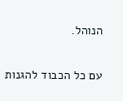הנוהל.

עם כל הכבוד להגנות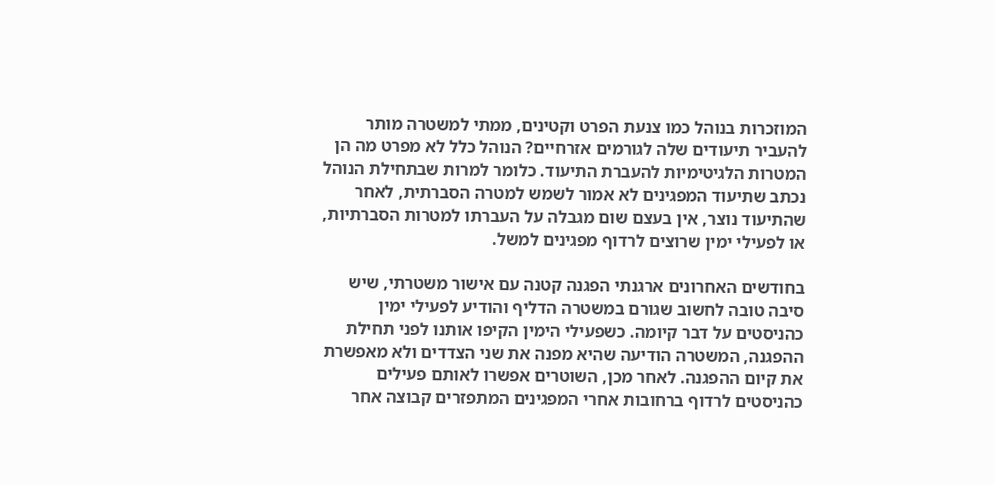המוזכרות בנוהל כמו צנעת הפרט וקטינים, ממתי למשטרה מותר להעביר תיעודים שלה לגורמים אזרחיים? הנוהל כלל לא מפרט מה הן המטרות הלגיטימיות להעברת התיעוד. כלומר למרות שבתחילת הנוהל נכתב שתיעוד המפגינים לא אמור לשמש למטרה הסברתית, לאחר שהתיעוד נוצר, אין בעצם שום מגבלה על העברתו למטרות הסברתיות, או לפעילי ימין שרוצים לרדוף מפגינים למשל.

בחודשים האחרונים ארגנתי הפגנה קטנה עם אישור משטרתי, שיש סיבה טובה לחשוב שגורם במשטרה הדליף והודיע לפעילי ימין כהניסטים על דבר קיומה. כשפעילי הימין הקיפו אותנו לפני תחילת ההפגנה, המשטרה הודיעה שהיא מפנה את שני הצדדים ולא מאפשרת את קיום ההפגנה. לאחר מכן, השוטרים אפשרו לאותם פעילים כהניסטים לרדוף ברחובות אחרי המפגינים המתפזרים קבוצה אחר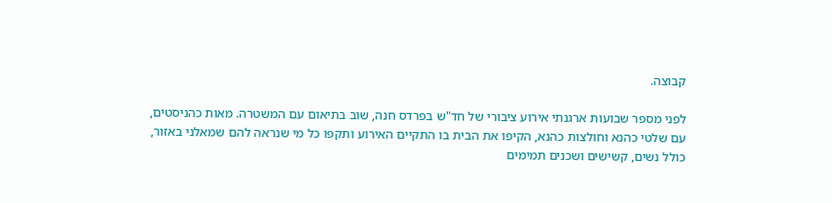קבוצה.

לפני מספר שבועות ארגנתי אירוע ציבורי של חד"ש בפרדס חנה, שוב בתיאום עם המשטרה. מאות כהניסטים, עם שלטי כהנא וחולצות כהנא, הקיפו את הבית בו התקיים האירוע ותקפו כל מי שנראה להם שמאלני באזור, כולל נשים, קשישים ושכנים תמימים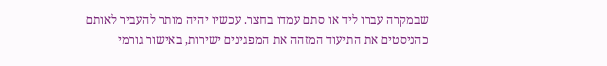שבמקרה עברו ליד או סתם עמדו בחצר. עכשיו יהיה מותר להעביר לאותם כהניסטים את התיעוד המזהה את המפגינים ישירות, באישור גורמי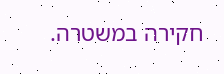חקירה במשטרה.